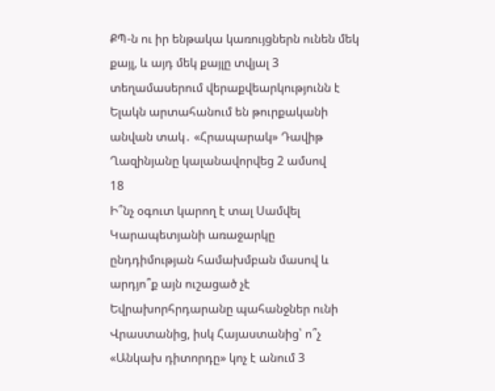ՔՊ-ն ու իր ենթակա կառույցներն ունեն մեկ քայլ, և այդ մեկ քայլը տվյալ 3 տեղամասերում վերաքվեարկությունն է Ելակն արտահանում են թուրքականի անվան տակ․ «Հրապարակ» Դավիթ Ղազինյանը կալանավորվեց 2 ամսով
18
Ի՞նչ օգուտ կարող է տալ Սամվել Կարապետյանի առաջարկը ընդդիմության համախմբան մասով և արդյո՞ք այն ուշացած չէ Եվրախորհրդարանը պահանջներ ունի Վրաստանից, իսկ Հայաստանից՝ ո՞չ «Անկախ դիտորդը» կոչ է անում 3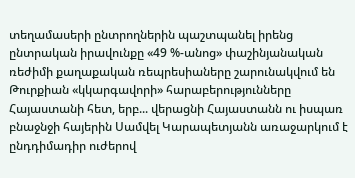տեղամասերի ընտրողներին պաշտպանել իրենց ընտրական իրավունքը «49 %-անոց» փաշինյանական ռեժիմի քաղաքական ռեպրեսիաները շարունակվում են Թուրքիան «կկարգավորի» հարաբերությունները Հայաստանի հետ, երբ... վերացնի Հայաստանն ու իսպառ բնաջնջի հայերին Սամվել Կարապետյանն առաջարկում է ընդդիմադիր ուժերով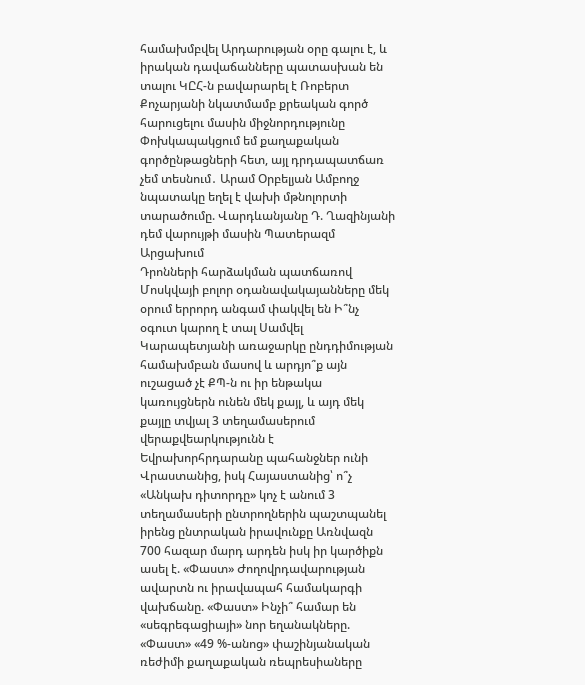համախմբվել Արդարության օրը գալու է, և իրական դավաճանները պատասխան են տալու ԿԸՀ-ն բավարարել է Ռոբերտ Քոչարյանի նկատմամբ քրեական գործ հարուցելու մասին միջնորդությունը Փոխկապակցում եմ քաղաքական գործընթացների հետ, այլ դրդապատճառ չեմ տեսնում․ Արամ Օրբելյան Ամբողջ նպատակը եղել է վախի մթնոլորտի տարածումը. Վարդևանյանը Դ. Ղազինյանի դեմ վարույթի մասին Պատերազմ Արցախում
Դրոնների հարձակման պատճառով Մոսկվայի բոլոր օդանավակայանները մեկ օրում երրորդ անգամ փակվել են Ի՞նչ օգուտ կարող է տալ Սամվել Կարապետյանի առաջարկը ընդդիմության համախմբան մասով և արդյո՞ք այն ուշացած չէ ՔՊ-ն ու իր ենթակա կառույցներն ունեն մեկ քայլ, և այդ մեկ քայլը տվյալ 3 տեղամասերում վերաքվեարկությունն է Եվրախորհրդարանը պահանջներ ունի Վրաստանից, իսկ Հայաստանից՝ ո՞չ «Անկախ դիտորդը» կոչ է անում 3 տեղամասերի ընտրողներին պաշտպանել իրենց ընտրական իրավունքը Առնվազն 700 հազար մարդ արդեն իսկ իր կարծիքն ասել է. «Փաստ» Ժողովրդավարության ավարտն ու իրավապահ համակարգի վախճանը. «Փաստ» Ինչի՞ համար են «սեգրեգացիայի» նոր եղանակները. «Փաստ» «49 %-անոց» փաշինյանական ռեժիմի քաղաքական ռեպրեսիաները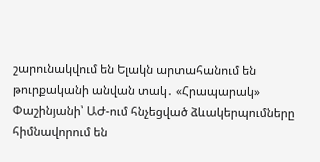շարունակվում են Ելակն արտահանում են թուրքականի անվան տակ․ «Հրապարակ» Փաշինյանի՝ ԱԺ-ում հնչեցված ձևակերպումները հիմնավորում են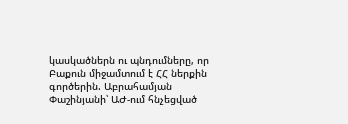կասկածներն ու պնդումները, որ Բաքուն միջամտում է ՀՀ ներքին գործերին. Աբրահամյան Փաշինյանի՝ ԱԺ-ում հնչեցված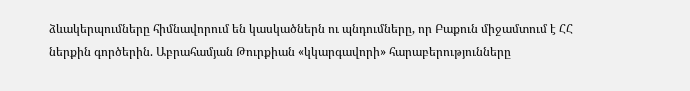ձևակերպումները հիմնավորում են կասկածներն ու պնդումները, որ Բաքուն միջամտում է ՀՀ ներքին գործերին. Աբրահամյան Թուրքիան «կկարգավորի» հարաբերությունները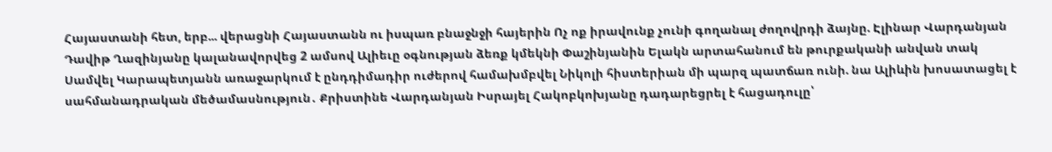Հայաստանի հետ, երբ... վերացնի Հայաստանն ու իսպառ բնաջնջի հայերին Ոչ ոք իրավունք չունի գողանալ ժողովրդի ձայնը. Էլինար Վարդանյան Դավիթ Ղազինյանը կալանավորվեց 2 ամսով Ալիեւը օգնության ձեռք կմեկնի Փաշինյանին Ելակն արտահանում են թուրքականի անվան տակ Սամվել Կարապետյանն առաջարկում է ընդդիմադիր ուժերով համախմբվել Նիկոլի հիստերիան մի պարզ պատճառ ունի. նա Ալիևին խոսատացել է սահմանադրական մեծամասնություն․ Քրիստինե Վարդանյան Իսրայել Հակոբկոխյանը դադարեցրել է հացադուլը՝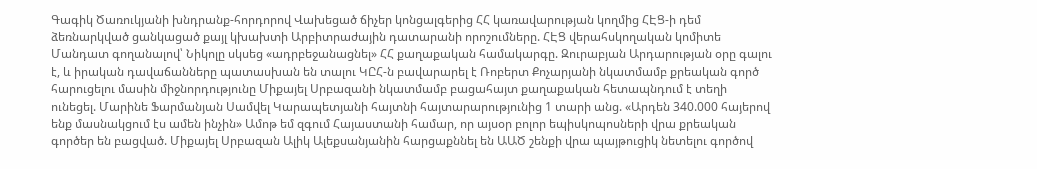Գագիկ Ծառուկյանի խնդրանք-հորդորով Վախեցած ճիչեր կոնցալգերից ՀՀ կառավարության կողմից ՀԷՑ-ի դեմ ձեռնարկված ցանկացած քայլ կխախտի Արբիտրաժային դատարանի որոշումները. ՀԷՑ վերահսկողական կոմիտե Մանդատ գողանալով՝ Նիկոլը սկսեց «ադրբեջանացնել» ՀՀ քաղաքական համակարգը. Զուրաբյան Արդարության օրը գալու է, և իրական դավաճանները պատասխան են տալու ԿԸՀ-ն բավարարել է Ռոբերտ Քոչարյանի նկատմամբ քրեական գործ հարուցելու մասին միջնորդությունը Միքայել Սրբազանի նկատմամբ բացահայտ քաղաքական հետապնդում է տեղի ունեցել. Մարինե Ֆարմանյան Սամվել Կարապետյանի հայտնի հայտարարությունից 1 տարի անց. «Արդեն 340.000 հայերով ենք մասնակցում էս ամեն ինչին» Ամոթ եմ զգում Հայաստանի համար, որ այսօր բոլոր եպիսկոպոսների վրա քրեական գործեր են բացված. Միքայել Սրբազան Ալիկ Ալեքսանյանին հարցաքննել են ԱԱԾ շենքի վրա պայթուցիկ նետելու գործով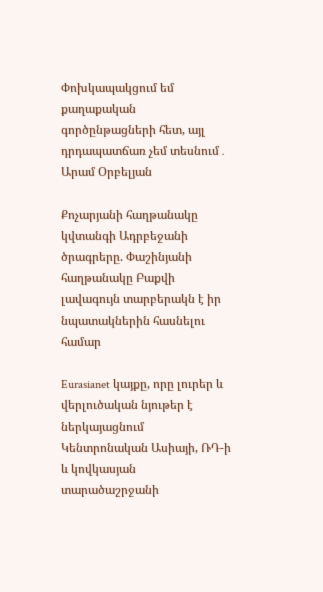Փոխկապակցում եմ քաղաքական գործընթացների հետ, այլ դրդապատճառ չեմ տեսնում․ Արամ Օրբելյան

Քոչարյանի հաղթանակը կվտանգի Ադրբեջանի ծրագրերը. Փաշինյանի հաղթանակը Բաքվի լավագույն տարբերակն է իր նպատակներին հասնելու համար

Eurasianet կայքը, որը լուրեր և վերլուծական նյութեր է ներկայացնում Կենտրոնական Ասիայի, ՌԴ-ի և կովկասյան տարածաշրջանի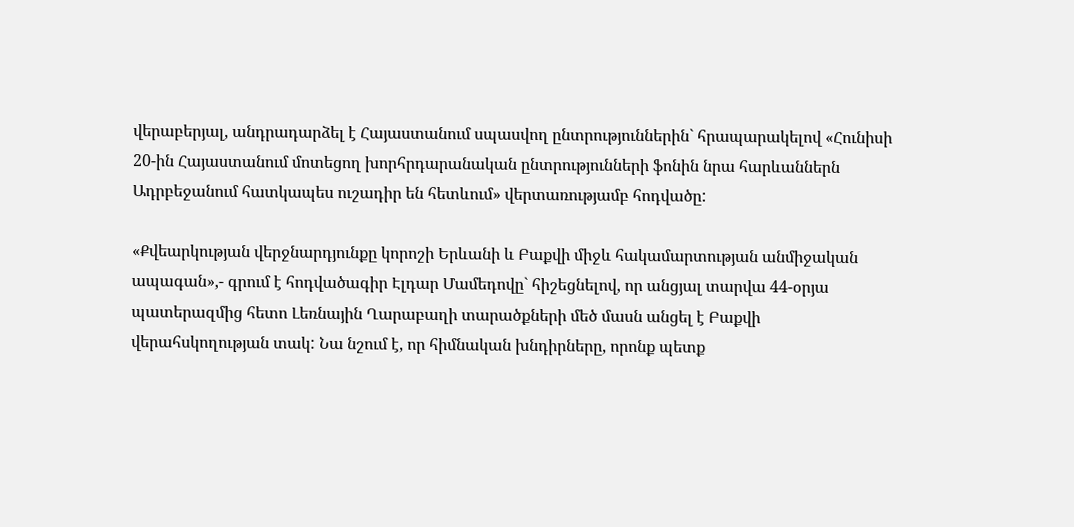վերաբերյալ, անդրադարձել է Հայաստանում սպասվող ընտրություններին` հրապարակելով «Հունիսի 20-ին Հայաստանում մոտեցող խորհրդարանական ընտրությունների ֆոնին նրա հարևաններն Ադրբեջանում հատկապես ուշադիր են հետևում» վերտառությամբ հոդվածը:

«Քվեարկության վերջնարդյունքը կորոշի Երևանի և Բաքվի միջև հակամարտության անմիջական ապագան»,- գրում է հոդվածագիր Էլդար Մամեդովը` հիշեցնելով, որ անցյալ տարվա 44-օրյա պատերազմից հետո Լեռնային Ղարաբաղի տարածքների մեծ մասն անցել է Բաքվի վերահսկողության տակ: Նա նշում է, որ հիմնական խնդիրները, որոնք պետք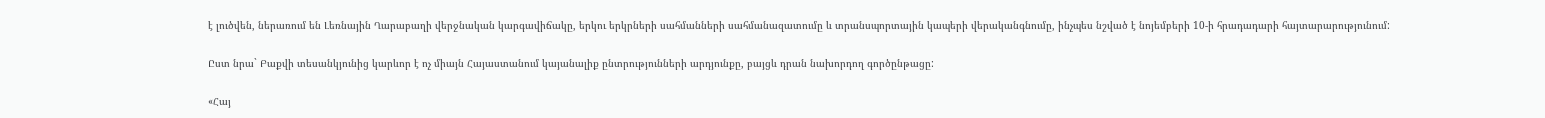է լուծվեն, ներառում են Լեռնային Ղարաբաղի վերջնական կարգավիճակը, երկու երկրների սահմանների սահմանազատումը և տրանսպորտային կապերի վերականգնումը, ինչպես նշված է նոյեմբերի 10-ի հրադադարի հայտարարությունում:

Ըստ նրա` Բաքվի տեսանկյունից կարևոր է ոչ միայն Հայաստանում կայանալիք ընտրությունների արդյունքը, բայցև դրան նախորդող գործընթացը:

«Հայ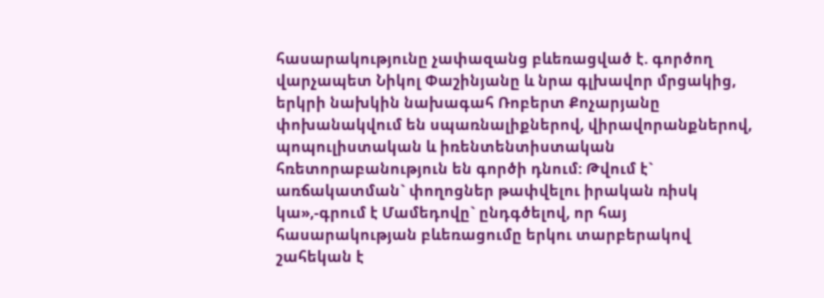հասարակությունը չափազանց բևեռացված է. գործող վարչապետ Նիկոլ Փաշինյանը և նրա գլխավոր մրցակից, երկրի նախկին նախագահ Ռոբերտ Քոչարյանը փոխանակվում են սպառնալիքներով, վիրավորանքներով, պոպուլիստական և իռենտենտիստական հռետորաբանություն են գործի դնում: Թվում է` առճակատման` փողոցներ թափվելու իրական ռիսկ կա»,-գրում է Մամեդովը` ընդգծելով, որ հայ հասարակության բևեռացումը երկու տարբերակով շահեկան է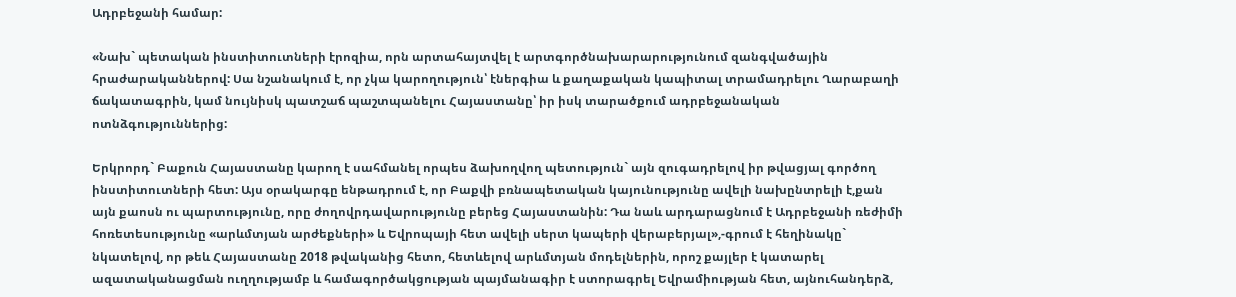Ադրբեջանի համար:

«Նախ` պետական ինստիտուտների էրոզիա, որն արտահայտվել է արտգործնախարարությունում զանգվածային հրաժարականներով: Սա նշանակում է, որ չկա կարողություն՝ էներգիա և քաղաքական կապիտալ տրամադրելու Ղարաբաղի ճակատագրին, կամ նույնիսկ պատշաճ պաշտպանելու Հայաստանը՝ իր իսկ տարածքում ադրբեջանական ոտնձգություններից:

Երկրորդ` Բաքուն Հայաստանը կարող է սահմանել որպես ձախողվող պետություն` այն զուգադրելով իր թվացյալ գործող ինստիտուտների հետ: Այս օրակարգը ենթադրում է, որ Բաքվի բռնապետական կայունությունը ավելի նախընտրելի է,քան այն քաոսն ու պարտությունը, որը ժողովրդավարությունը բերեց Հայաստանին: Դա նաև արդարացնում է Ադրբեջանի ռեժիմի հոռետեսությունը «արևմտյան արժեքների» և Եվրոպայի հետ ավելի սերտ կապերի վերաբերյալ»,-գրում է հեղինակը` նկատելով, որ թեև Հայաստանը 2018 թվականից հետո, հետևելով արևմտյան մոդելներին, որոշ քայլեր է կատարել ազատականացման ուղղությամբ և համագործակցության պայմանագիր է ստորագրել Եվրամիության հետ, այնուհանդերձ,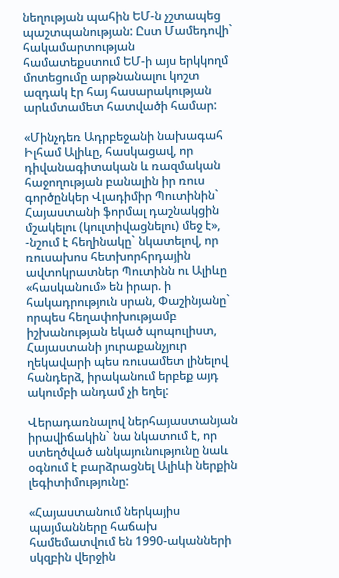նեղության պահին ԵՄ-ն չշտապեց պաշտպանության: Ըստ Մամեդովի` հակամարտության համատեքստում ԵՄ-ի այս երկկողմ մոտեցումը արթնանալու կոշտ ազդակ էր հայ հասարակության արևմտամետ հատվածի համար:

«Մինչդեռ Ադրբեջանի նախագահ Իլհամ Ալիևը, հասկացավ, որ դիվանագիտական և ռազմական հաջողության բանալին իր ռուս գործընկեր Վլադիմիր Պուտինին` Հայաստանի ֆորմալ դաշնակցին մշակելու (կուլտիվացնելու) մեջ է», -նշում է հեղինակը` նկատելով, որ ռուսախոս հետխորհրդային ավտոկրատներ Պուտինն ու Ալիևը «հասկանում» են իրար. ի հակադրություն սրան, Փաշինյանը` որպես հեղափոխությամբ իշխանության եկած պոպուլիստ, Հայաստանի յուրաքանչյուր ղեկավարի պես ռուսամետ լինելով հանդերձ, իրականում երբեք այդ ակումբի անդամ չի եղել:

Վերադառնալով ներհայաստանյան իրավիճակին` նա նկատում է, որ ստեղծված անկայունությունը նաև օգնում է բարձրացնել Ալիևի ներքին լեգիտիմությունը:

«Հայաստանում ներկայիս պայմանները հաճախ համեմատվում են 1990-ականների սկզբին վերջին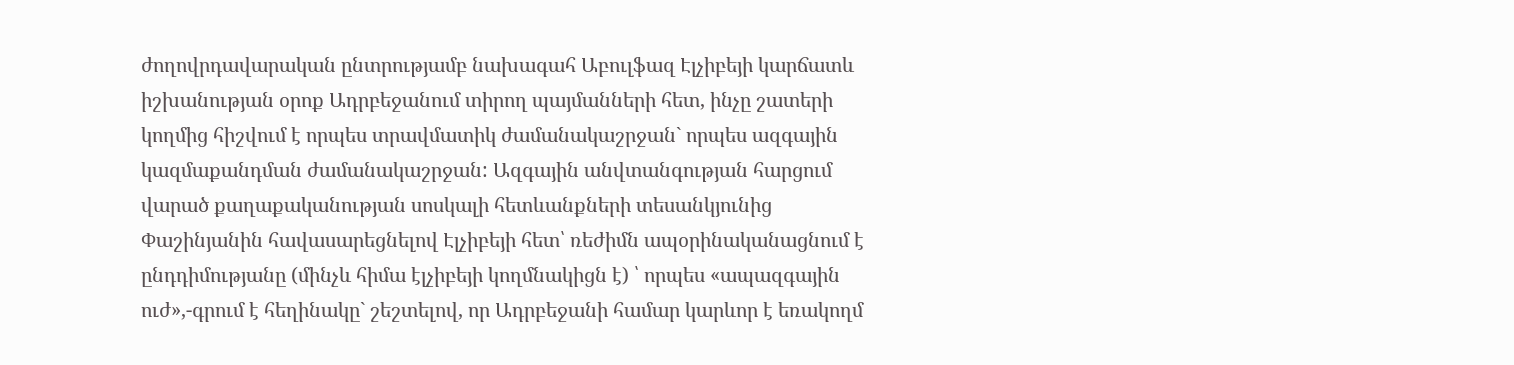ժողովրդավարական ընտրությամբ նախագահ Աբուլֆազ Էլչիբեյի կարճատև իշխանության օրոք Ադրբեջանում տիրող պայմանների հետ, ինչը շատերի կողմից հիշվում է որպես տրավմատիկ ժամանակաշրջան` որպես ազգային կազմաքանդման ժամանակաշրջան: Ազգային անվտանգության հարցում վարած քաղաքականության սոսկալի հետևանքների տեսանկյունից Փաշինյանին հավասարեցնելով Էլչիբեյի հետ՝ ռեժիմն ապօրինականացնում է ընդդիմությանը (մինչև հիմա էլչիբեյի կողմնակիցն է) ՝ որպես «ապազգային ուժ»,-գրում է հեղինակը` շեշտելով, որ Ադրբեջանի համար կարևոր է եռակողմ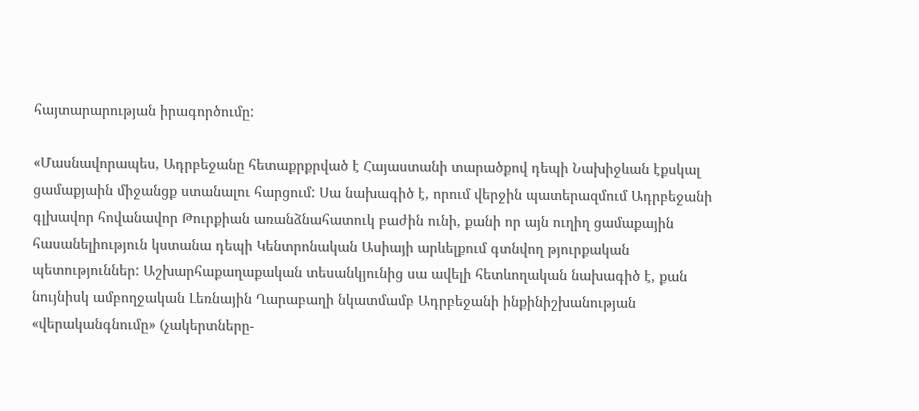հայտարարության իրագործումը:

«Մասնավորապես, Ադրբեջանը հետաքրքրված է Հայաստանի տարածքով դեպի Նախիջևան էքսկալ ցամաքյաին միջանցք ստանալու հարցում: Սա նախագիծ է, որում վերջին պատերազմում Ադրբեջանի գլխավոր հովանավոր Թուրքիան առանձնահատուկ բաժին ունի, քանի որ այն ուղիղ ցամաքային հասանելիություն կստանա դեպի Կենտրոնական Ասիայի արևելքում գտնվող թյուրքական պետություններ: Աշխարհաքաղաքական տեսանկյունից սա ավելի հետևողական նախագիծ է, քան նույնիսկ ամբողջական Լեռնային Ղարաբաղի նկատմամբ Ադրբեջանի ինքինիշխանության «վերականգնումը» (չակերտները-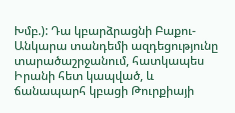Խմբ.): Դա կբարձրացնի Բաքու-Անկարա տանդեմի ազդեցությունը տարածաշրջանում, հատկապես Իրանի հետ կապված, և ճանապարհ կբացի Թուրքիայի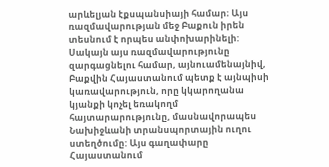արևելյան էքսպանսիայի համար։ Այս ռազմավարության մեջ Բաքուն իրեն տեսնում է որպես անփոխարինելի: Սակայն այս ռազմավարությունը զարգացնելու համար, այնուամենայնիվ, Բաքվին Հայաստանում պետք է այնպիսի կառավարություն, որը կկարողանա կյանքի կոչել եռակողմ հայտարարությունը, մասնավորապես Նախիջևանի տրանսպորտային ուղու ստեղծումը: Այս գաղափարը Հայաստանում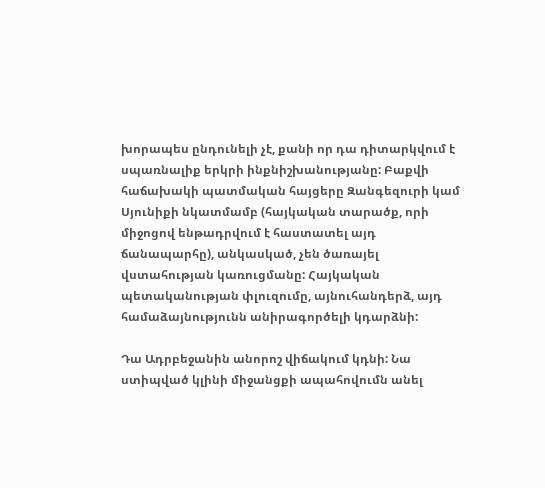խորապես ընդունելի չէ, քանի որ դա դիտարկվում է սպառնալիք երկրի ինքնիշխանությանը: Բաքվի հաճախակի պատմական հայցերը Զանգեզուրի կամ Սյունիքի նկատմամբ (հայկական տարածք, որի միջոցով ենթադրվում է հաստատել այդ ճանապարհը), անկասկած, չեն ծառայել վստահության կառուցմանը: Հայկական պետականության փլուզումը, այնուհանդերձ, այդ համաձայնությունն անիրագործելի կդարձնի:

Դա Ադրբեջանին անորոշ վիճակում կդնի: Նա ստիպված կլինի միջանցքի ապահովումն անել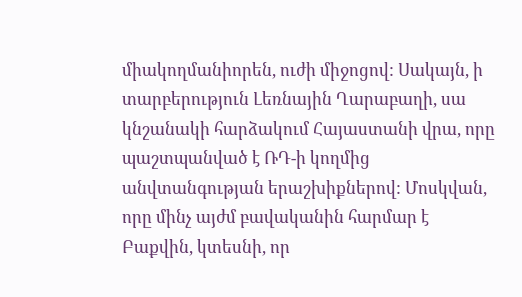միակողմանիորեն, ուժի միջոցով: Սակայն, ի տարբերություն Լեռնային Ղարաբաղի, սա կնշանակի հարձակում Հայաստանի վրա, որը պաշտպանված է ՌԴ-ի կողմից անվտանգության երաշխիքներով: Մոսկվան, որը մինչ այժմ բավականին հարմար է Բաքվին, կտեսնի, որ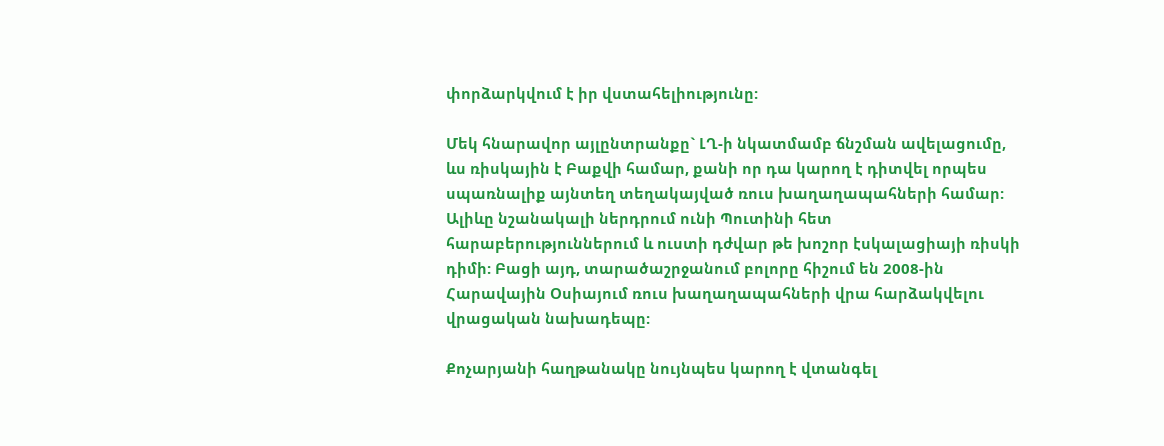փորձարկվում է իր վստահելիությունը:

Մեկ հնարավոր այլընտրանքը` ԼՂ-ի նկատմամբ ճնշման ավելացումը, ևս ռիսկային է Բաքվի համար, քանի որ դա կարող է դիտվել որպես սպառնալիք այնտեղ տեղակայված ռուս խաղաղապահների համար: Ալիևը նշանակալի ներդրում ունի Պուտինի հետ հարաբերություններում և ուստի դժվար թե խոշոր էսկալացիայի ռիսկի դիմի: Բացի այդ, տարածաշրջանում բոլորը հիշում են 2008-ին Հարավային Օսիայում ռուս խաղաղապահների վրա հարձակվելու վրացական նախադեպը:

Քոչարյանի հաղթանակը նույնպես կարող է վտանգել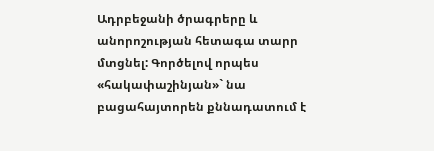Ադրբեջանի ծրագրերը և անորոշության հետագա տարր մտցնել: Գործելով որպես «հակափաշինյան»` նա բացահայտորեն քննադատում է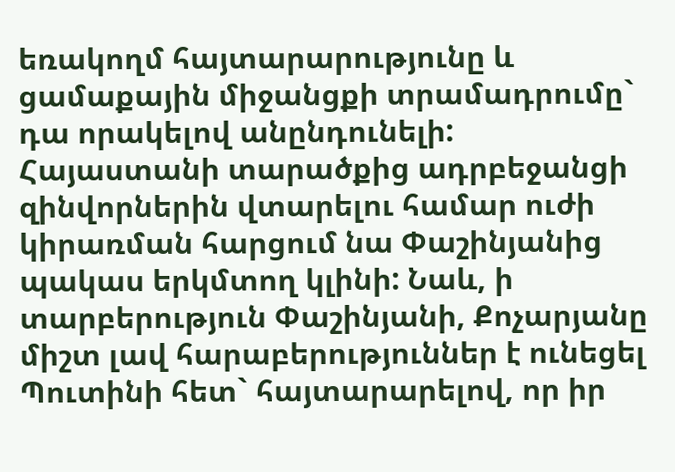եռակողմ հայտարարությունը և ցամաքային միջանցքի տրամադրումը` դա որակելով անընդունելի: Հայաստանի տարածքից ադրբեջանցի զինվորներին վտարելու համար ուժի կիրառման հարցում նա Փաշինյանից պակաս երկմտող կլինի: Նաև, ի տարբերություն Փաշինյանի, Քոչարյանը միշտ լավ հարաբերություններ է ունեցել Պուտինի հետ` հայտարարելով, որ իր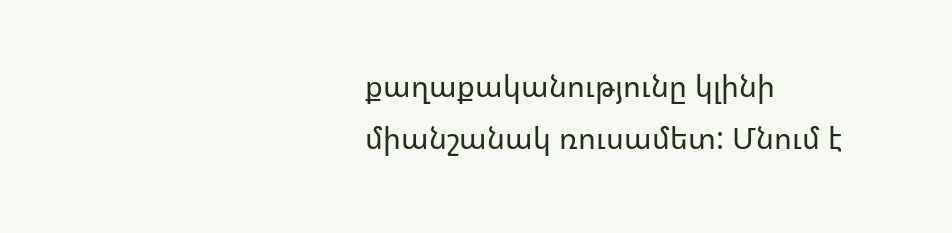քաղաքականությունը կլինի միանշանակ ռուսամետ: Մնում է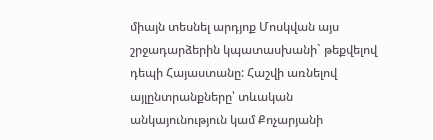միայն տեսնել արդյոք Մոսկվան այս շրջադարձերին կպատասխանի` թեքվելով դեպի Հայաստանը: Հաշվի առնելով այլընտրանքները՝ տևական անկայունություն կամ Քոչարյանի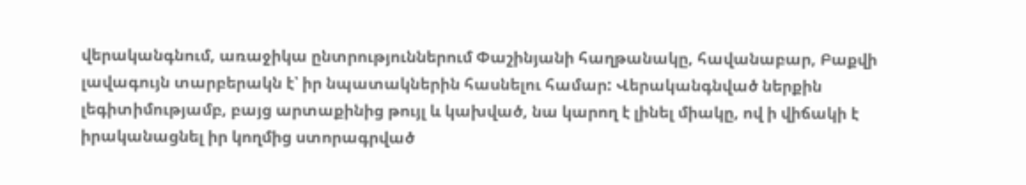վերականգնում, առաջիկա ընտրություններում Փաշինյանի հաղթանակը, հավանաբար, Բաքվի լավագույն տարբերակն է՝ իր նպատակներին հասնելու համար: Վերականգնված ներքին լեգիտիմությամբ, բայց արտաքինից թույլ և կախված, նա կարող է լինել միակը, ով ի վիճակի է իրականացնել իր կողմից ստորագրված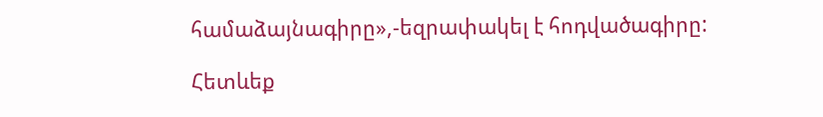համաձայնագիրը»,-եզրափակել է հոդվածագիրը:

Հետևեք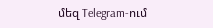մեզ Telegram-ում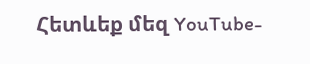Հետևեք մեզ YouTube-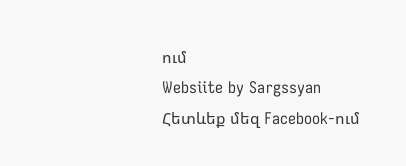ում
Websiite by Sargssyan
Հետևեք մեզ Facebook-ում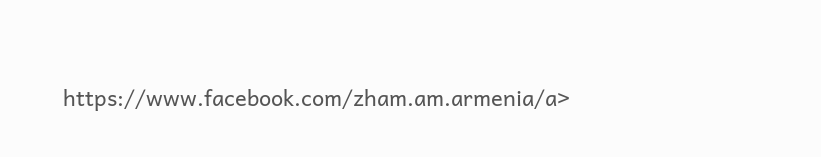https://www.facebook.com/zham.am.armenia/a>